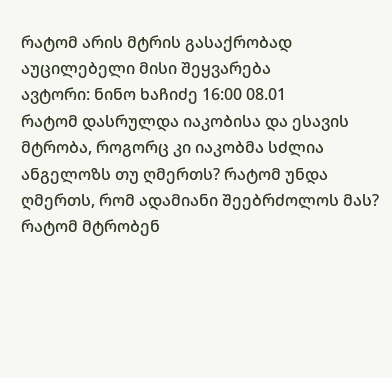რატომ არის მტრის გასაქრობად აუცილებელი მისი შეყვარება
ავტორი: ნინო ხაჩიძე 16:00 08.01
რატომ დასრულდა იაკობისა და ესავის მტრობა, როგორც კი იაკობმა სძლია ანგელოზს თუ ღმერთს? რატომ უნდა ღმერთს, რომ ადამიანი შეებრძოლოს მას? რატომ მტრობენ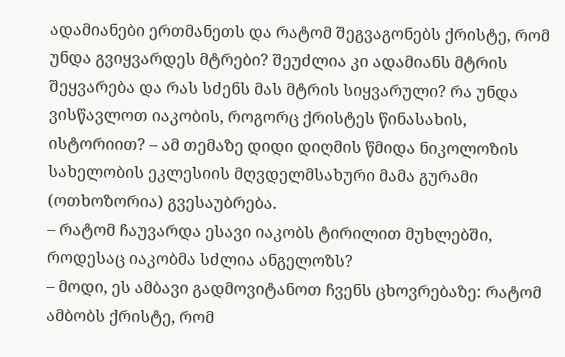ადამიანები ერთმანეთს და რატომ შეგვაგონებს ქრისტე, რომ უნდა გვიყვარდეს მტრები? შეუძლია კი ადამიანს მტრის შეყვარება და რას სძენს მას მტრის სიყვარული? რა უნდა ვისწავლოთ იაკობის, როგორც ქრისტეს წინასახის, ისტორიით? – ამ თემაზე დიდი დიღმის წმიდა ნიკოლოზის სახელობის ეკლესიის მღვდელმსახური მამა გურამი (ოთხოზორია) გვესაუბრება.
– რატომ ჩაუვარდა ესავი იაკობს ტირილით მუხლებში, როდესაც იაკობმა სძლია ანგელოზს?
– მოდი, ეს ამბავი გადმოვიტანოთ ჩვენს ცხოვრებაზე: რატომ ამბობს ქრისტე, რომ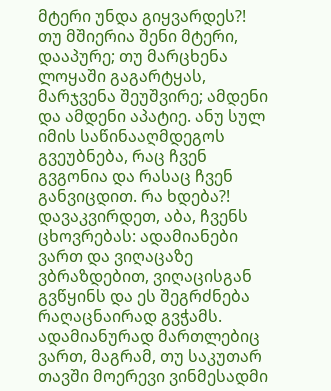მტერი უნდა გიყვარდეს?! თუ მშიერია შენი მტერი, დააპურე; თუ მარცხენა ლოყაში გაგარტყას, მარჯვენა შეუშვირე; ამდენი და ამდენი აპატიე. ანუ სულ იმის საწინააღმდეგოს გვეუბნება, რაც ჩვენ გვგონია და რასაც ჩვენ განვიცდით. რა ხდება?! დავაკვირდეთ, აბა, ჩვენს ცხოვრებას: ადამიანები ვართ და ვიღაცაზე ვბრაზდებით, ვიღაცისგან გვწყინს და ეს შეგრძნება რაღაცნაირად გვჭამს. ადამიანურად მართლებიც ვართ, მაგრამ, თუ საკუთარ თავში მოერევი ვინმესადმი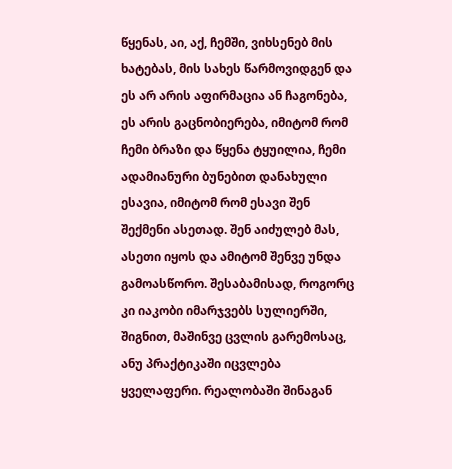წყენას, აი, აქ, ჩემში, ვიხსენებ მის ხატებას, მის სახეს წარმოვიდგენ და ეს არ არის აფირმაცია ან ჩაგონება, ეს არის გაცნობიერება, იმიტომ რომ ჩემი ბრაზი და წყენა ტყუილია, ჩემი ადამიანური ბუნებით დანახული ესავია, იმიტომ რომ ესავი შენ შექმენი ასეთად. შენ აიძულებ მას, ასეთი იყოს და ამიტომ შენვე უნდა გამოასწორო. შესაბამისად, როგორც კი იაკობი იმარჯვებს სულიერში, შიგნით, მაშინვე ცვლის გარემოსაც, ანუ პრაქტიკაში იცვლება ყველაფერი. რეალობაში შინაგან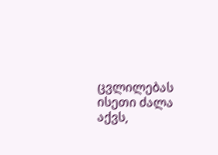ცვლილებას ისეთი ძალა აქვს,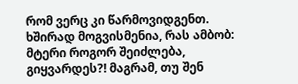რომ ვერც კი წარმოვიდგენთ.
ხშირად მოგვისმენია, რას ამბობ: მტერი როგორ შეიძლება, გიყვარდეს?! მაგრამ, თუ შენ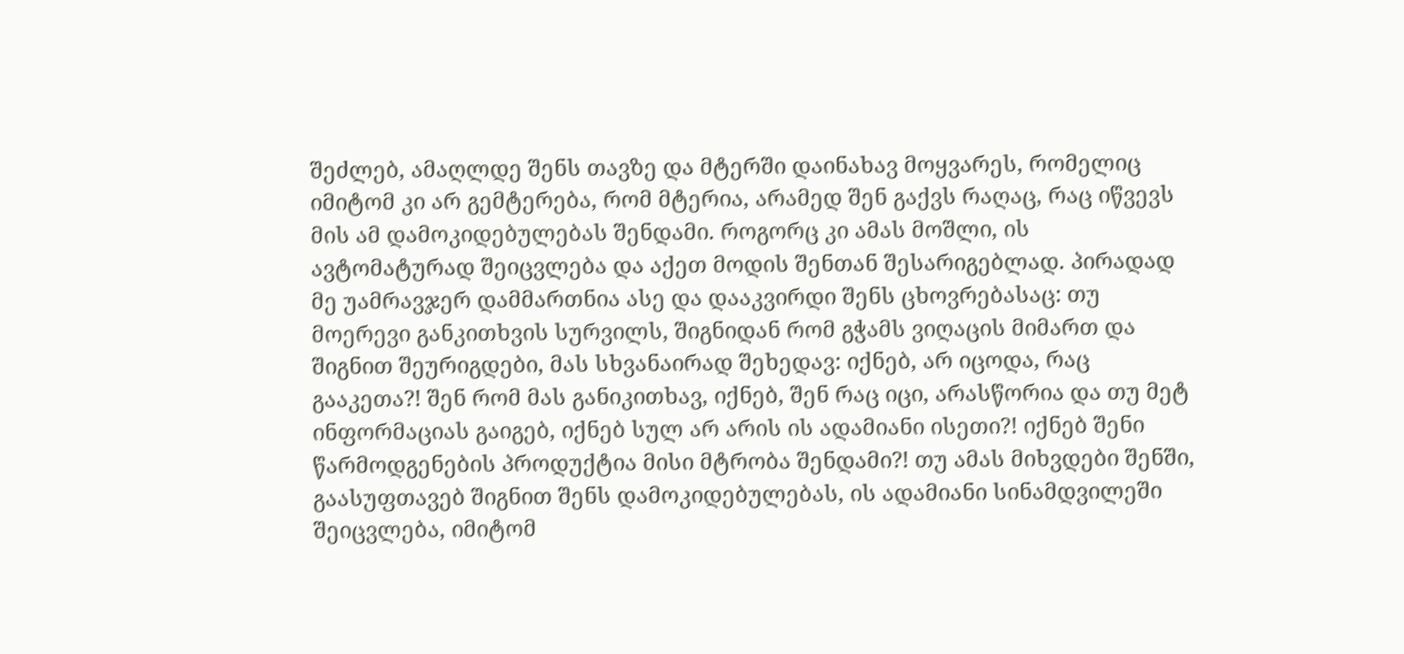შეძლებ, ამაღლდე შენს თავზე და მტერში დაინახავ მოყვარეს, რომელიც იმიტომ კი არ გემტერება, რომ მტერია, არამედ შენ გაქვს რაღაც, რაც იწვევს მის ამ დამოკიდებულებას შენდამი. როგორც კი ამას მოშლი, ის ავტომატურად შეიცვლება და აქეთ მოდის შენთან შესარიგებლად. პირადად მე უამრავჯერ დამმართნია ასე და დააკვირდი შენს ცხოვრებასაც: თუ მოერევი განკითხვის სურვილს, შიგნიდან რომ გჭამს ვიღაცის მიმართ და შიგნით შეურიგდები, მას სხვანაირად შეხედავ: იქნებ, არ იცოდა, რაც გააკეთა?! შენ რომ მას განიკითხავ, იქნებ, შენ რაც იცი, არასწორია და თუ მეტ ინფორმაციას გაიგებ, იქნებ სულ არ არის ის ადამიანი ისეთი?! იქნებ შენი წარმოდგენების პროდუქტია მისი მტრობა შენდამი?! თუ ამას მიხვდები შენში, გაასუფთავებ შიგნით შენს დამოკიდებულებას, ის ადამიანი სინამდვილეში შეიცვლება, იმიტომ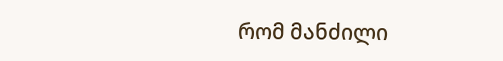რომ მანძილი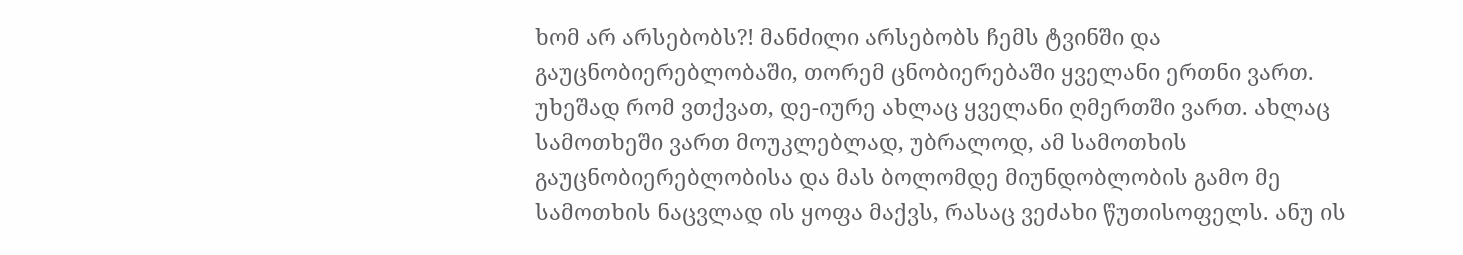ხომ არ არსებობს?! მანძილი არსებობს ჩემს ტვინში და გაუცნობიერებლობაში, თორემ ცნობიერებაში ყველანი ერთნი ვართ. უხეშად რომ ვთქვათ, დე-იურე ახლაც ყველანი ღმერთში ვართ. ახლაც სამოთხეში ვართ მოუკლებლად, უბრალოდ, ამ სამოთხის გაუცნობიერებლობისა და მას ბოლომდე მიუნდობლობის გამო მე სამოთხის ნაცვლად ის ყოფა მაქვს, რასაც ვეძახი წუთისოფელს. ანუ ის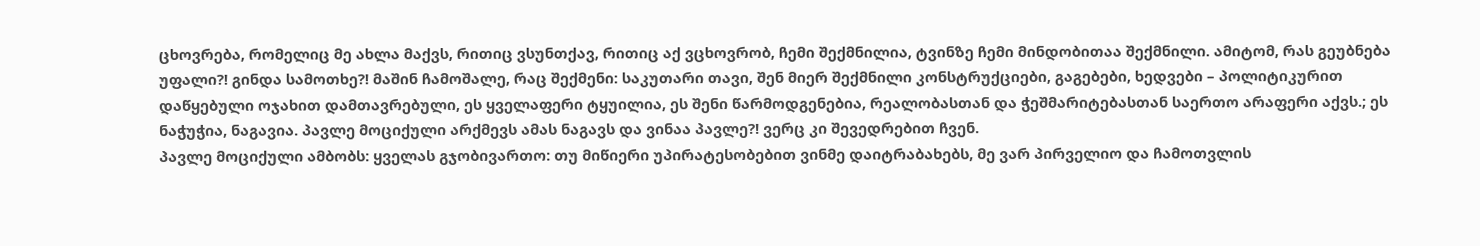ცხოვრება, რომელიც მე ახლა მაქვს, რითიც ვსუნთქავ, რითიც აქ ვცხოვრობ, ჩემი შექმნილია, ტვინზე ჩემი მინდობითაა შექმნილი. ამიტომ, რას გეუბნება უფალი?! გინდა სამოთხე?! მაშინ ჩამოშალე, რაც შექმენი: საკუთარი თავი, შენ მიერ შექმნილი კონსტრუქციები, გაგებები, ხედვები – პოლიტიკურით დაწყებული ოჯახით დამთავრებული, ეს ყველაფერი ტყუილია, ეს შენი წარმოდგენებია, რეალობასთან და ჭეშმარიტებასთან საერთო არაფერი აქვს.; ეს ნაჭუჭია, ნაგავია. პავლე მოციქული არქმევს ამას ნაგავს და ვინაა პავლე?! ვერც კი შევედრებით ჩვენ.
პავლე მოციქული ამბობს: ყველას გჯობივართო: თუ მიწიერი უპირატესობებით ვინმე დაიტრაბახებს, მე ვარ პირველიო და ჩამოთვლის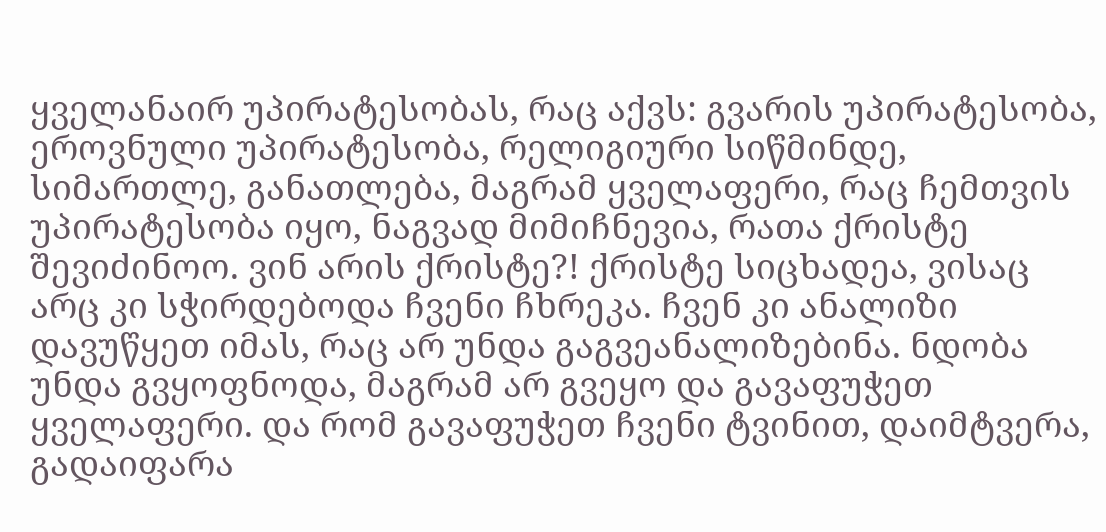ყველანაირ უპირატესობას, რაც აქვს: გვარის უპირატესობა, ეროვნული უპირატესობა, რელიგიური სიწმინდე, სიმართლე, განათლება, მაგრამ ყველაფერი, რაც ჩემთვის უპირატესობა იყო, ნაგვად მიმიჩნევია, რათა ქრისტე შევიძინოო. ვინ არის ქრისტე?! ქრისტე სიცხადეა, ვისაც არც კი სჭირდებოდა ჩვენი ჩხრეკა. ჩვენ კი ანალიზი დავუწყეთ იმას, რაც არ უნდა გაგვეანალიზებინა. ნდობა უნდა გვყოფნოდა, მაგრამ არ გვეყო და გავაფუჭეთ ყველაფერი. და რომ გავაფუჭეთ ჩვენი ტვინით, დაიმტვერა, გადაიფარა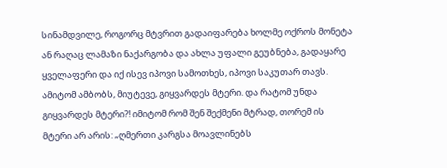სინამდვილე, როგორც მტვრით გადაიფარება ხოლმე ოქროს მონეტა ან რაღაც ლამაზი ნაქარგობა და ახლა უფალი გეუბნება, გადაყარე ყველაფერი და იქ ისევ იპოვი სამოთხეს, იპოვი საკუთარ თავს. ამიტომ ამბობს, მიუტევე, გიყვარდეს მტერი. და რატომ უნდა გიყვარდეს მტერი?! იმიტომ რომ შენ შექმენი მტრად, თორემ ის მტერი არ არის: „ღმერთი კარგსა მოავლინებს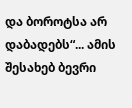და ბოროტსა არ დაბადებს“... ამის შესახებ ბევრი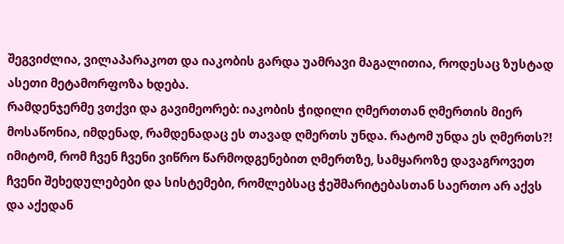შეგვიძლია, ვილაპარაკოთ და იაკობის გარდა უამრავი მაგალითია, როდესაც ზუსტად ასეთი მეტამორფოზა ხდება.
რამდენჯერმე ვთქვი და გავიმეორებ: იაკობის ჭიდილი ღმერთთან ღმერთის მიერ მოსაწონია, იმდენად, რამდენადაც ეს თავად ღმერთს უნდა. რატომ უნდა ეს ღმერთს?! იმიტომ, რომ ჩვენ ჩვენი ვიწრო წარმოდგენებით ღმერთზე, სამყაროზე დავაგროვეთ ჩვენი შეხედულებები და სისტემები, რომლებსაც ჭეშმარიტებასთან საერთო არ აქვს და აქედან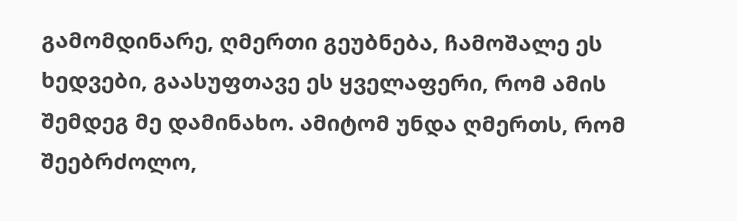გამომდინარე, ღმერთი გეუბნება, ჩამოშალე ეს ხედვები, გაასუფთავე ეს ყველაფერი, რომ ამის შემდეგ მე დამინახო. ამიტომ უნდა ღმერთს, რომ შეებრძოლო,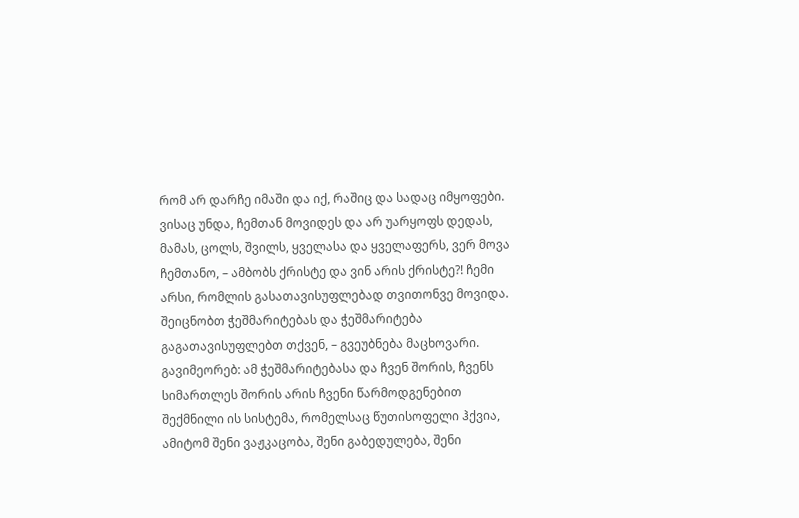რომ არ დარჩე იმაში და იქ, რაშიც და სადაც იმყოფები.
ვისაც უნდა, ჩემთან მოვიდეს და არ უარყოფს დედას, მამას, ცოლს, შვილს, ყველასა და ყველაფერს, ვერ მოვა ჩემთანო, – ამბობს ქრისტე და ვინ არის ქრისტე?! ჩემი არსი, რომლის გასათავისუფლებად თვითონვე მოვიდა. შეიცნობთ ჭეშმარიტებას და ჭეშმარიტება გაგათავისუფლებთ თქვენ, – გვეუბნება მაცხოვარი. გავიმეორებ: ამ ჭეშმარიტებასა და ჩვენ შორის, ჩვენს სიმართლეს შორის არის ჩვენი წარმოდგენებით შექმნილი ის სისტემა, რომელსაც წუთისოფელი ჰქვია, ამიტომ შენი ვაჟკაცობა, შენი გაბედულება, შენი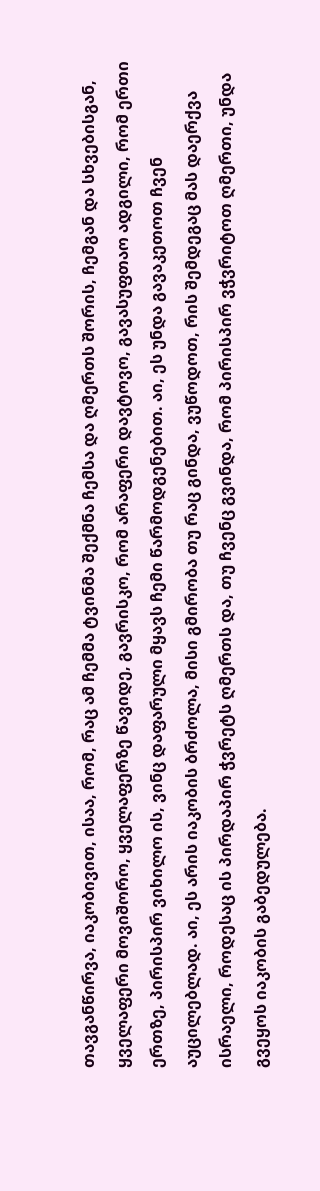თავგანწირვა, იაკობივით, ისაა, რომ, რაც ამ ჩემმა ტვინმა შექმნა ჩემსა და ღმერთს შორის, ჩემგან და სხვებისგან, ყველაფერი მოვიშორო, ყველაფერზე წავიდე, გავრისკო, რომ არაფერი დავტოვო, გავასუფთაო ადგილი, რომ ერთი ერთზე, პირისპირ ვიხილო ის, ვინც დაფარული მყავს ჩემი წარმოდგენებით. აი, ეს უნდა გავაკეთოთ ჩვენ აუცილებლად. აი, ეს არის იაკობის ბრძოლა, მისი გმირობა თუ რაც გინდა, ვუწოდოთ, რის შემდეგაც მას დაერქვა ისრაელი, როდესაც ის პირდაპირ ჭვრეტს ღმერთს და, თუ ჩვენც გვინდა, რომ პირისპირ ვჭვრიტოთ ღმერთი, უნდა გვეყოს იაკობის გაბედულება.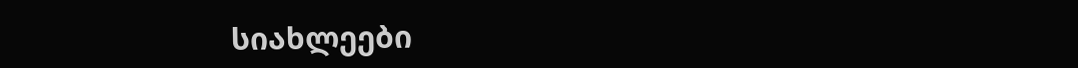სიახლეები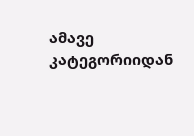ამავე კატეგორიიდან